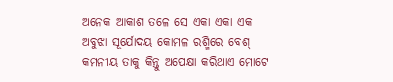ଅନେକ ଆକାଶ ତଳେ ସେ ଏକା ଏକା ଏକ ଅବୁଝା ସୂର୍ଯୋଦୟ କୋମଳ ରଶ୍ମିରେ ବେଶ୍ କମନୀୟ ତାକୁ କିନ୍ତୁ ଅପେକ୍ଷା କରିଥାଏ ମୋଟେ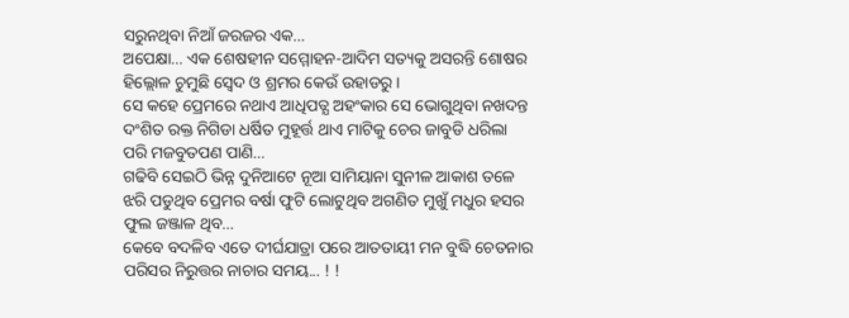ସରୁନଥିବା ନିଆଁ ଜରଜର ଏକ...
ଅପେକ୍ଷା... ଏକ ଶେଷହୀନ ସମ୍ମୋହନ-ଆଦିମ ସତ୍ୟକୁ ଅସରନ୍ତି ଶୋଷର ହିଲ୍ଲୋଳ ଚୁମୁଛି ସ୍ଵେଦ ଓ ଶ୍ରମର କେଉଁ ଉହାଡରୁ ।
ସେ କହେ ପ୍ରେମରେ ନଥାଏ ଆଧିପତ୍ଯ ଅହଂକାର ସେ ଭୋଗୁଥିବା ନଖଦନ୍ତ ଦଂଶିତ ରକ୍ତ ନିଗିଡା ଧର୍ଷିତ ମୁହୂର୍ତ୍ତ ଥାଏ ମାଟିକୁ ଚେର ଜାବୁଡି ଧରିଲା ପରି ମଜବୁତପଣ ପାଣି...
ଗଢିବି ସେଇଠି ଭିନ୍ନ ଦୁନିଆଟେ ନୂଆ ସାମିୟାନା ସୁନୀଳ ଆକାଶ ତଳେ ଝରି ପଡୁଥିବ ପ୍ରେମର ବର୍ଷା ଫୁଟି ଲୋଟୁଥିବ ଅଗଣିତ ମୁଖୁଁ ମଧୁର ହସର ଫୁଲ ଜଞ୍ଜାଳ ଥିବ...
କେବେ ବଦଳିବ ଏତେ ଦୀର୍ଘଯାତ୍ରା ପରେ ଆତତାୟୀ ମନ ବୁଦ୍ଧି ଚେତନାର ପରିସର ନିରୁତ୍ତର ନାଚାର ସମୟ... ! !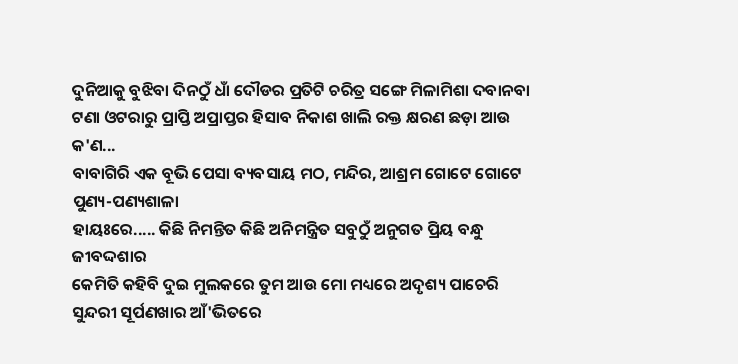ଦୁନିଆକୁ ବୁଝିବା ଦିନଠୁଁ ଧାଁ ଦୌଡର ପ୍ରତିଟି ଚରିତ୍ର ସଙ୍ଗେ ମିଳାମିଶା ଦବାନବା ଟଣା ଓଟରାରୁ ପ୍ରାପ୍ତି ଅପ୍ରାପ୍ତର ହିସାବ ନିକାଶ ଖାଲି ରକ୍ତ କ୍ଷରଣ ଛଡ଼ା ଆଉ କ'ଣ...
ବାବାଗିରି ଏକ ବୂଭି ପେସା ବ୍ୟବସାୟ ମଠ, ମନ୍ଦିର, ଆଶ୍ରମ ଗୋଟେ ଗୋଟେ ପୁଣ୍ୟ-ପଣ୍ୟଶାଳା
ହାୟଃରେ..... କିଛି ନିମନ୍ତିତ କିଛି ଅନିମନ୍ତ୍ରିତ ସବୁଠୁଁ ଅନୁଗତ ପ୍ରିୟ ବନ୍ଧୁ ଜୀବଦ୍ଦଶାର
କେମିତି କହିବି ଦୁଇ ମୁଲକରେ ତୁମ ଆଉ ମୋ ମଧ୍ୟରେ ଅଦୃଶ୍ୟ ପାଚେରି
ସୁନ୍ଦରୀ ସୂର୍ପଣଖାର ଆଁ'ଭିତରେ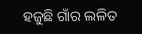ହଜୁଛି ଗାଁର ଲଳିତ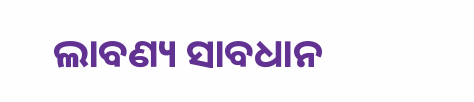ଲାବଣ୍ୟ ସାବଧାନ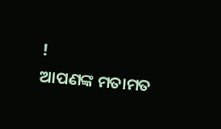!
ଆପଣଙ୍କ ମତାମତ